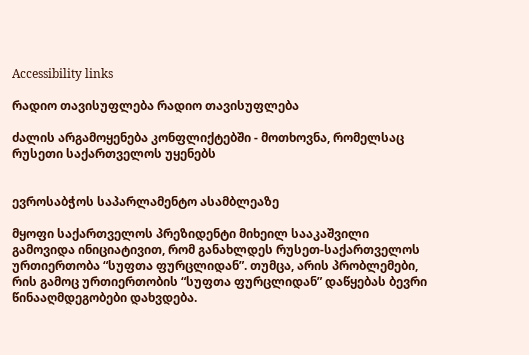Accessibility links

რადიო თავისუფლება რადიო თავისუფლება

ძალის არგამოყენება კონფლიქტებში - მოთხოვნა, რომელსაც რუსეთი საქართველოს უყენებს


ევროსაბჭოს საპარლამენტო ასამბლეაზე

მყოფი საქართველოს პრეზიდენტი მიხეილ სააკაშვილი გამოვიდა ინიციატივით, რომ განახლდეს რუსეთ-საქართველოს ურთიერთობა “სუფთა ფურცლიდან”. თუმცა, არის პრობლემები, რის გამოც ურთიერთობის “სუფთა ფურცლიდან” დაწყებას ბევრი წინააღმდეგობები დახვდება.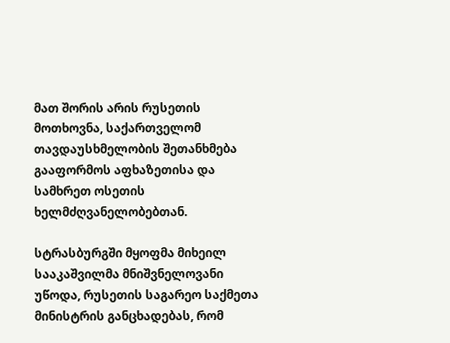მათ შორის არის რუსეთის მოთხოვნა, საქართველომ თავდაუსხმელობის შეთანხმება გააფორმოს აფხაზეთისა და სამხრეთ ოსეთის ხელმძღვანელობებთან.

სტრასბურგში მყოფმა მიხეილ სააკაშვილმა მნიშვნელოვანი უწოდა, რუსეთის საგარეო საქმეთა მინისტრის განცხადებას, რომ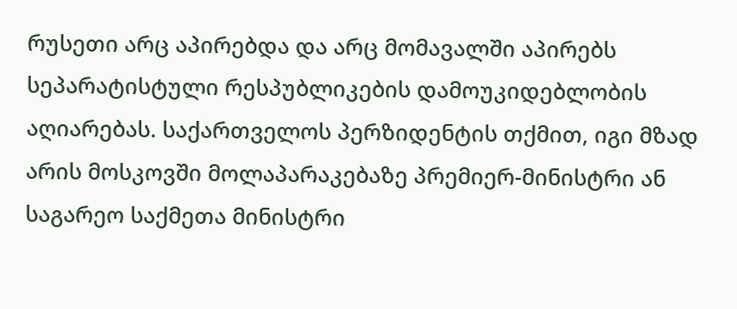რუსეთი არც აპირებდა და არც მომავალში აპირებს სეპარატისტული რესპუბლიკების დამოუკიდებლობის აღიარებას. საქართველოს პერზიდენტის თქმით, იგი მზად არის მოსკოვში მოლაპარაკებაზე პრემიერ-მინისტრი ან საგარეო საქმეთა მინისტრი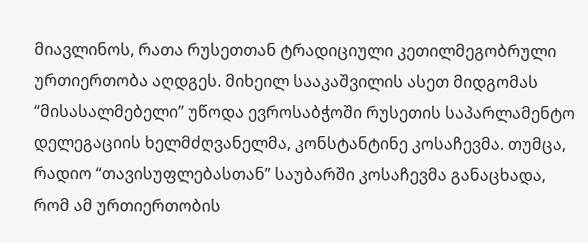მიავლინოს, რათა რუსეთთან ტრადიციული კეთილმეგობრული ურთიერთობა აღდგეს. მიხეილ სააკაშვილის ასეთ მიდგომას “მისასალმებელი” უწოდა ევროსაბჭოში რუსეთის საპარლამენტო დელეგაციის ხელმძღვანელმა, კონსტანტინე კოსაჩევმა. თუმცა, რადიო “თავისუფლებასთან” საუბარში კოსაჩევმა განაცხადა, რომ ამ ურთიერთობის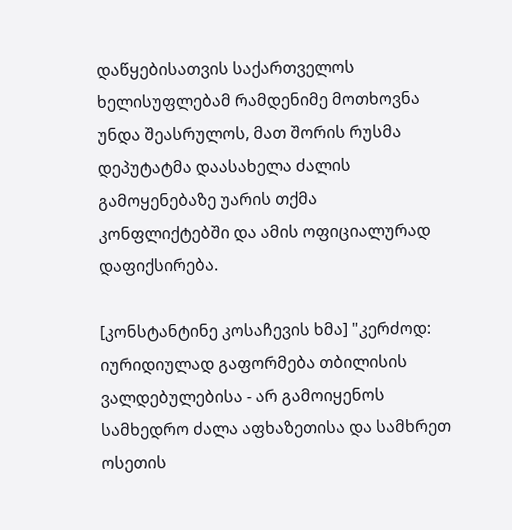დაწყებისათვის საქართველოს ხელისუფლებამ რამდენიმე მოთხოვნა უნდა შეასრულოს, მათ შორის რუსმა დეპუტატმა დაასახელა ძალის გამოყენებაზე უარის თქმა კონფლიქტებში და ამის ოფიციალურად დაფიქსირება.

[კონსტანტინე კოსაჩევის ხმა] "კერძოდ: იურიდიულად გაფორმება თბილისის ვალდებულებისა - არ გამოიყენოს სამხედრო ძალა აფხაზეთისა და სამხრეთ ოსეთის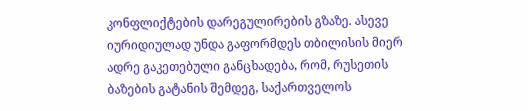კონფლიქტების დარეგულირების გზაზე. ასევე იურიდიულად უნდა გაფორმდეს თბილისის მიერ ადრე გაკეთებული განცხადება, რომ, რუსეთის ბაზების გატანის შემდეგ, საქართველოს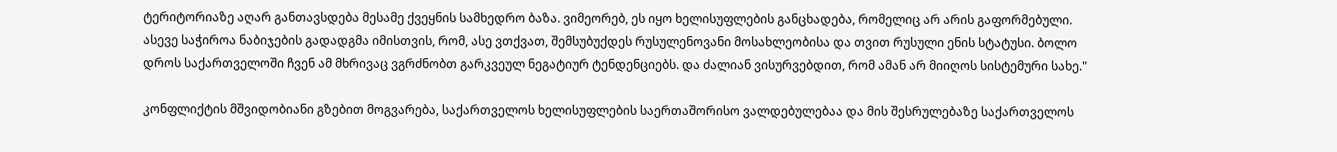ტერიტორიაზე აღარ განთავსდება მესამე ქვეყნის სამხედრო ბაზა. ვიმეორებ, ეს იყო ხელისუფლების განცხადება, რომელიც არ არის გაფორმებული. ასევე საჭიროა ნაბიჯების გადადგმა იმისთვის, რომ, ასე ვთქვათ, შემსუბუქდეს რუსულენოვანი მოსახლეობისა და თვით რუსული ენის სტატუსი. ბოლო დროს საქართველოში ჩვენ ამ მხრივაც ვგრძნობთ გარკვეულ ნეგატიურ ტენდენციებს. და ძალიან ვისურვებდით, რომ ამან არ მიიღოს სისტემური სახე."

კონფლიქტის მშვიდობიანი გზებით მოგვარება, საქართველოს ხელისუფლების საერთაშორისო ვალდებულებაა და მის შესრულებაზე საქართველოს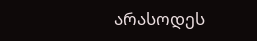არასოდეს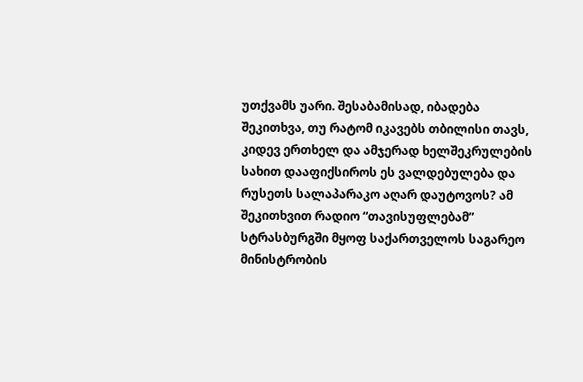უთქვამს უარი. შესაბამისად, იბადება შეკითხვა, თუ რატომ იკავებს თბილისი თავს, კიდევ ერთხელ და ამჯერად ხელშეკრულების სახით დააფიქსიროს ეს ვალდებულება და რუსეთს სალაპარაკო აღარ დაუტოვოს? ამ შეკითხვით რადიო “თავისუფლებამ” სტრასბურგში მყოფ საქართველოს საგარეო მინისტრობის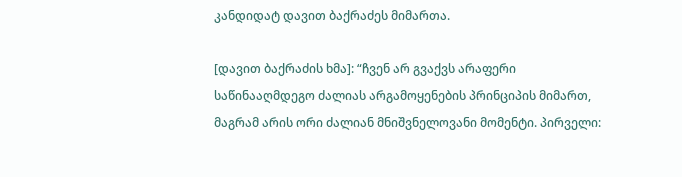კანდიდატ დავით ბაქრაძეს მიმართა.

[დავით ბაქრაძის ხმა]: “ჩვენ არ გვაქვს არაფერი საწინააღმდეგო ძალიას არგამოყენების პრინციპის მიმართ, მაგრამ არის ორი ძალიან მნიშვნელოვანი მომენტი. პირველი: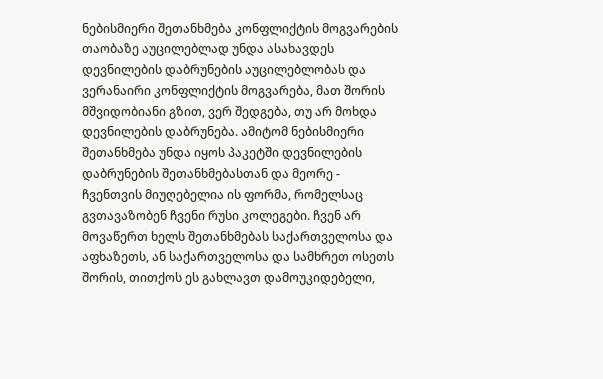ნებისმიერი შეთანხმება კონფლიქტის მოგვარების თაობაზე აუცილებლად უნდა ასახავდეს დევნილების დაბრუნების აუცილებლობას და ვერანაირი კონფლიქტის მოგვარება, მათ შორის მშვიდობიანი გზით, ვერ შედგება, თუ არ მოხდა დევნილების დაბრუნება. ამიტომ ნებისმიერი შეთანხმება უნდა იყოს პაკეტში დევნილების დაბრუნების შეთანხმებასთან და მეორე - ჩვენთვის მიუღებელია ის ფორმა, რომელსაც გვთავაზობენ ჩვენი რუსი კოლეგები. ჩვენ არ მოვაწერთ ხელს შეთანხმებას საქართველოსა და აფხაზეთს, ან საქართველოსა და სამხრეთ ოსეთს შორის, თითქოს ეს გახლავთ დამოუკიდებელი,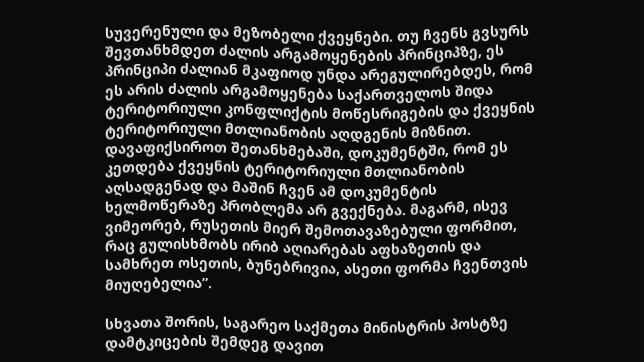სუვერენული და მეზობელი ქვეყნები. თუ ჩვენს გვსურს შევთანხმდეთ ძალის არგამოყენების პრინციპზე, ეს პრინციპი ძალიან მკაფიოდ უნდა არეგულირებდეს, რომ ეს არის ძალის არგამოყენება საქართველოს შიდა ტერიტორიული კონფლიქტის მოწესრიგების და ქვეყნის ტერიტორიული მთლიანობის აღდგენის მიზნით. დავაფიქსიროთ შეთანხმებაში, დოკუმენტში, რომ ეს კეთდება ქვეყნის ტერიტორიული მთლიანობის აღსადგენად და მაშინ ჩვენ ამ დოკუმენტის ხელმოწერაზე პრობლემა არ გვექნება. მაგარმ, ისევ ვიმეორებ, რუსეთის მიერ შემოთავაზებული ფორმით, რაც გულისხმობს ირიბ აღიარებას აფხაზეთის და სამხრეთ ოსეთის, ბუნებრივია, ასეთი ფორმა ჩვენთვის მიუღებელია”.

სხვათა შორის, საგარეო საქმეთა მინისტრის პოსტზე დამტკიცების შემდეგ დავით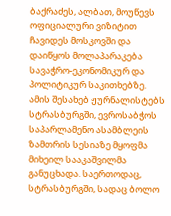ბაქრაძეს, ალბათ, მოუწევს ოფიციალური ვიზიტით ჩავიდეს მოსკოვში და დაიწყოს მოლაპარაკება სავაჭრო-ეკონომიკურ და პოლიტიკურ საკითხებზე. ამის შესახებ ჟურნალისტებს სტრასბურგში, ევროსაბჭოს საპარლამენო ასამბლეის ზამთრის სესიაზე მყოფმა მიხეილ სააკაშვილმა განუცხადა. საერთოდაც, სტრასბურგში, სადაც ბოლო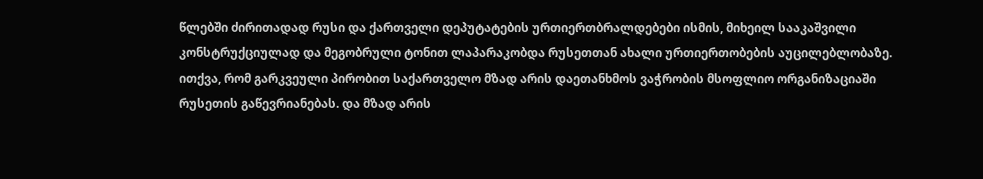წლებში ძირითადად რუსი და ქართველი დეპუტატების ურთიერთბრალდებები ისმის, მიხეილ სააკაშვილი კონსტრუქციულად და მეგობრული ტონით ლაპარაკობდა რუსეთთან ახალი ურთიერთობების აუცილებლობაზე. ითქვა, რომ გარკვეული პირობით საქართველო მზად არის დაეთანხმოს ვაჭრობის მსოფლიო ორგანიზაციაში რუსეთის გაწევრიანებას. და მზად არის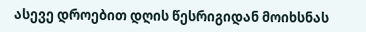ასევე დროებით დღის წესრიგიდან მოიხსნას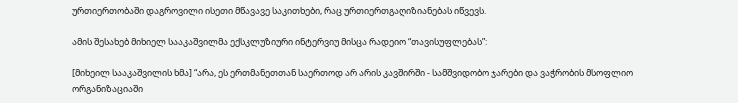ურთიერთობაში დაგროვილი ისეთი მწავავე საკითხები, რაც ურთიერთგაღიზიანებას იწვევს.

ამის შესახებ მიხიელ სააკაშვილმა ექსკლუზიური ინტერვიუ მისცა რადეიო “თავისუფლებას”:

[მიხეილ სააკაშვილის ხმა] “არა, ეს ერთმანეთთან საერთოდ არ არის კავშირში - სამშვიდობო ჯარები და ვაჭრობის მსოფლიო ორგანიზაციაში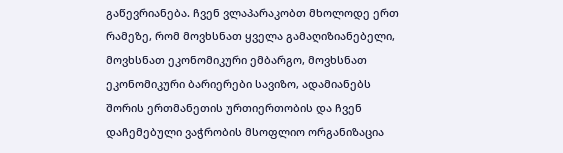გაწევრიანება. ჩვენ ვლაპარაკობთ მხოლოდე ერთ რამეზე, რომ მოვხსნათ ყველა გამაღიზიანებელი, მოვხსნათ ეკონომიკური ემბარგო, მოვხსნათ ეკონომიკური ბარიერები სავიზო, ადამიანებს შორის ერთმანეთის ურთიერთობის და ჩვენ დაჩემებული ვაჭრობის მსოფლიო ორგანიზაცია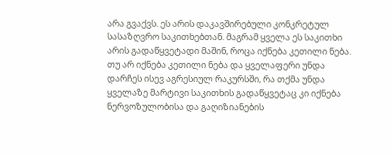არა გვაქვს. ეს არის დაკავშირებული კონკრეტულ სასაზღვრო საკითხებთან. მაგრამ ყველა ეს საკითხი არის გადაწყვეტადი მაშინ, როცა იქნება კეთილი ნება. თუ არ იქნება კეთილი ნება და ყველაფერი უნდა დარჩეს ისევ აგრესიულ რაკურსში, რა თქმა უნდა ყველაზე მარტივი საკითხის გადაწყვეტაც კი იქნება ნერვოზულობისა და გაღიზიანების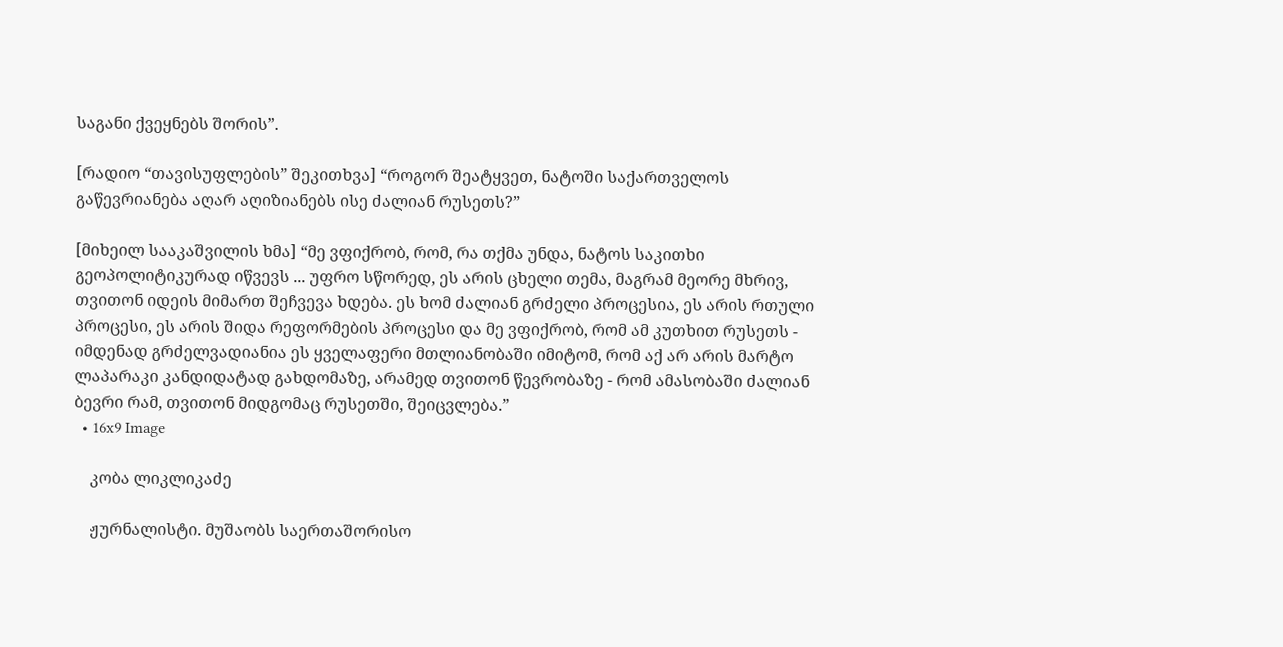საგანი ქვეყნებს შორის”.

[რადიო “თავისუფლების” შეკითხვა] “როგორ შეატყვეთ, ნატოში საქართველოს გაწევრიანება აღარ აღიზიანებს ისე ძალიან რუსეთს?”

[მიხეილ სააკაშვილის ხმა] “მე ვფიქრობ, რომ, რა თქმა უნდა, ნატოს საკითხი გეოპოლიტიკურად იწვევს ... უფრო სწორედ, ეს არის ცხელი თემა, მაგრამ მეორე მხრივ, თვითონ იდეის მიმართ შეჩვევა ხდება. ეს ხომ ძალიან გრძელი პროცესია, ეს არის რთული პროცესი, ეს არის შიდა რეფორმების პროცესი და მე ვფიქრობ, რომ ამ კუთხით რუსეთს - იმდენად გრძელვადიანია ეს ყველაფერი მთლიანობაში იმიტომ, რომ აქ არ არის მარტო ლაპარაკი კანდიდატად გახდომაზე, არამედ თვითონ წევრობაზე - რომ ამასობაში ძალიან ბევრი რამ, თვითონ მიდგომაც რუსეთში, შეიცვლება.”
  • 16x9 Image

    კობა ლიკლიკაძე

    ჟურნალისტი. მუშაობს საერთაშორისო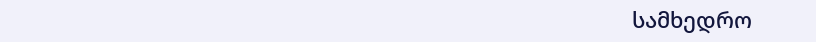სამხედრო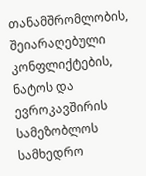თანამშრომლობის, შეიარაღებული კონფლიქტების, ნატოს და ევროკავშირის სამეზობლოს სამხედრო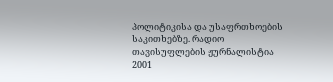პოლიტიკისა და უსაფრთხოების საკითხებზე. რადიო თავისუფლების ჟურნალისტია 2001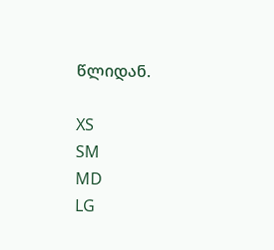წლიდან.

XS
SM
MD
LG